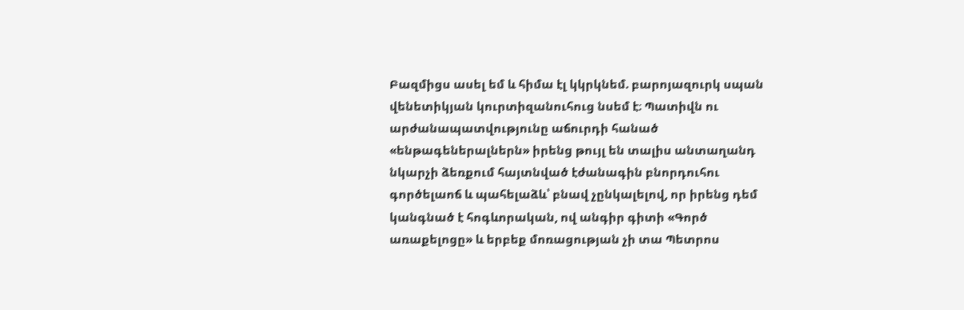Բազմիցս ասել եմ և հիմա էլ կկրկնեմ. բարոյազուրկ սպան վենետիկյան կուրտիզանուհուց նսեմ է։ Պատիվն ու արժանապատվությունը աճուրդի հանած «ենթագեներալներն» իրենց թույլ են տալիս անտաղանդ նկարչի ձեռքում հայտնված էժանագին բնորդուհու գործելաոճ և պահելաձև՝ բնավ չընկալելով, որ իրենց դեմ կանգնած է հոգևորական, ով անգիր գիտի «Գործ առաքելոցը» և երբեք մոռացության չի տա Պետրոս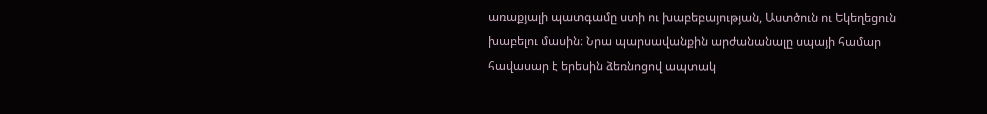առաքյալի պատգամը ստի ու խաբեբայության, Աստծուն ու Եկեղեցուն խաբելու մասին։ Նրա պարսավանքին արժանանալը սպայի համար հավասար է երեսին ձեռնոցով ապտակ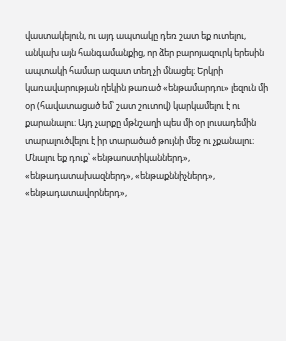վաստակելուն, ու այդ ապտակը դեռ շատ եք ուտելու, անկախ այն հանգամանքից, որ ձեր բարոյազուրկ երեսին ապտակի համար ազատ տեղ չի մնացել։ Երկրի կառավարության ղեկին թառած «ենթամարդու» լեզուն մի օր (հավատացած եմ՝ շատ շուտով) կարկամելու է ու քարանալու։ Այդ չարքը մթնշաղի պես մի օր լուսադեմին տարալուծվելու է իր տարածած թույնի մեջ ու չքանալու։ Մնալու եք դուք՝ «ենթաոստիկաններդ», «ենթադատախազներդ», «ենթաքննիչներդ», «ենթադատավորներդ»,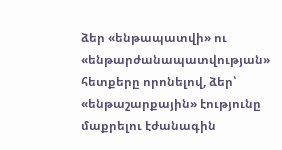ձեր «ենթապատվի» ու «ենթարժանապատվության» հետքերը որոնելով, ձեր՝ «ենթաշարքային» էությունը մաքրելու էժանագին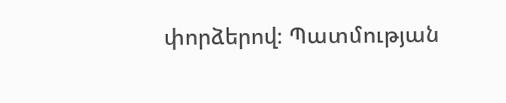փորձերով։ Պատմության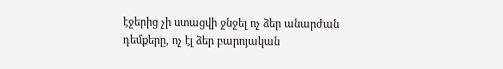էջերից չի ստացվի ջնջել ոչ ձեր անարժան դեմքերը, ոչ էլ ձեր բարոյական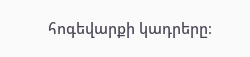հոգեվարքի կադրերը։